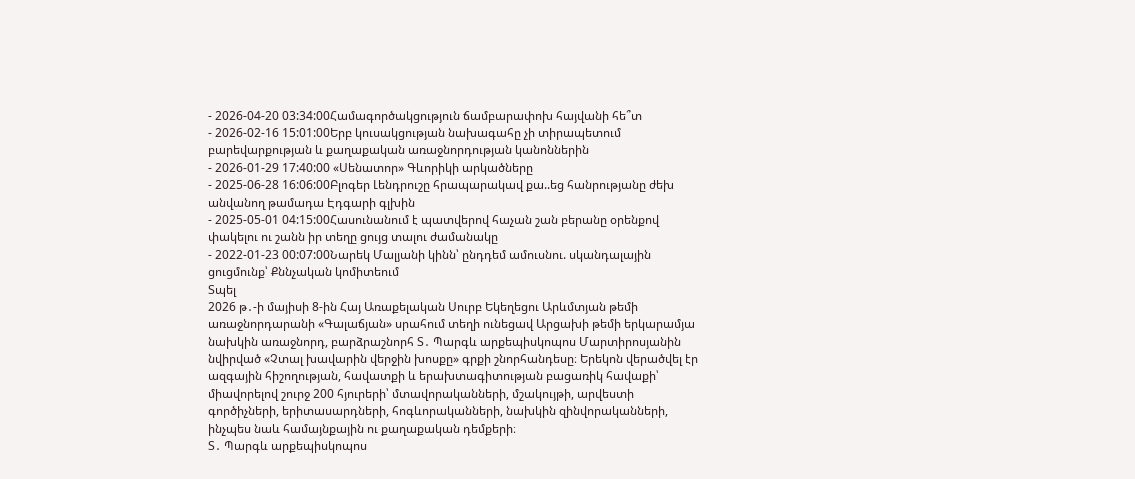- 2026-04-20 03:34:00Համագործակցություն ճամբարափոխ հայվանի հե՞տ
- 2026-02-16 15:01:00Երբ կուսակցության նախագահը չի տիրապետում բարեվարքության և քաղաքական առաջնորդության կանոններին
- 2026-01-29 17:40:00 «Սենատոր» Գևորիկի արկածները
- 2025-06-28 16:06:00Բլոգեր Լենդրուշը հրապարակավ քա..եց հանրությանը ժեխ անվանող թամադա Էդգարի գլխին
- 2025-05-01 04:15:00Հասունանում է պատվերով հաչան շան բերանը օրենքով փակելու ու շանն իր տեղը ցույց տալու ժամանակը
- 2022-01-23 00:07:00Նարեկ Մալյանի կինն՝ ընդդեմ ամուսնու. սկանդալային ցուցմունք՝ Քննչական կոմիտեում
Տպել
2026 թ․-ի մայիսի 8-ին Հայ Առաքելական Սուրբ Եկեղեցու Արևմտյան թեմի առաջնորդարանի «Գալաճյան» սրահում տեղի ունեցավ Արցախի թեմի երկարամյա նախկին առաջնորդ, բարձրաշնորհ Տ․ Պարգև արքեպիսկոպոս Մարտիրոսյանին նվիրված «Չտալ խավարին վերջին խոսքը» գրքի շնորհանդեսը։ Երեկոն վերածվել էր ազգային հիշողության, հավատքի և երախտագիտության բացառիկ հավաքի՝ միավորելով շուրջ 200 հյուրերի՝ մտավորականների, մշակույթի, արվեստի գործիչների, երիտասարդների, հոգևորականների, նախկին զինվորականների, ինչպես նաև համայնքային ու քաղաքական դեմքերի։
Տ․ Պարգև արքեպիսկոպոս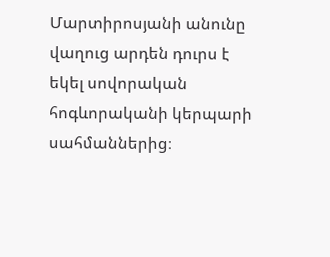Մարտիրոսյանի անունը վաղուց արդեն դուրս է եկել սովորական հոգևորականի կերպարի սահմաններից։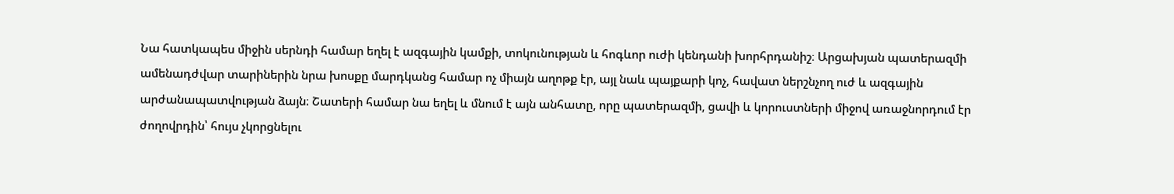Նա հատկապես միջին սերնդի համար եղել է ազգային կամքի, տոկունության և հոգևոր ուժի կենդանի խորհրդանիշ։ Արցախյան պատերազմի ամենադժվար տարիներին նրա խոսքը մարդկանց համար ոչ միայն աղոթք էր, այլ նաև պայքարի կոչ, հավատ ներշնչող ուժ և ազգային արժանապատվության ձայն։ Շատերի համար նա եղել և մնում է այն անհատը, որը պատերազմի, ցավի և կորուստների միջով առաջնորդում էր ժողովրդին՝ հույս չկորցնելու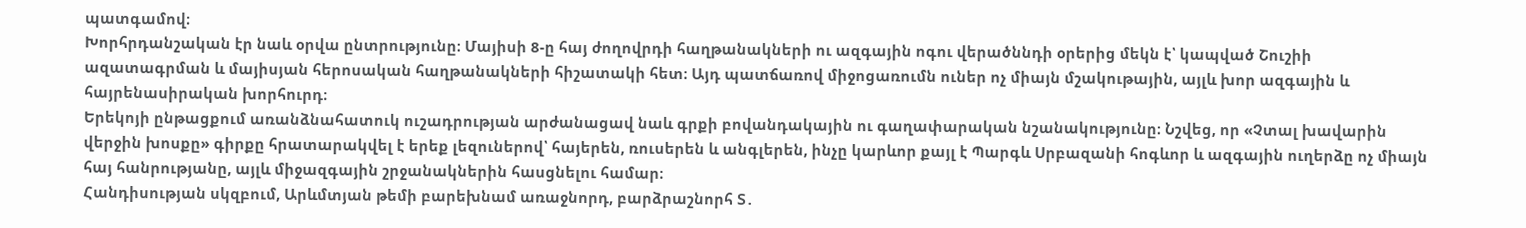պատգամով։
Խորհրդանշական էր նաև օրվա ընտրությունը։ Մայիսի 8-ը հայ ժողովրդի հաղթանակների ու ազգային ոգու վերածննդի օրերից մեկն է՝ կապված Շուշիի ազատագրման և մայիսյան հերոսական հաղթանակների հիշատակի հետ։ Այդ պատճառով միջոցառումն ուներ ոչ միայն մշակութային, այլև խոր ազգային և հայրենասիրական խորհուրդ։
Երեկոյի ընթացքում առանձնահատուկ ուշադրության արժանացավ նաև գրքի բովանդակային ու գաղափարական նշանակությունը։ Նշվեց, որ «Չտալ խավարին վերջին խոսքը» գիրքը հրատարակվել է երեք լեզուներով՝ հայերեն, ռուսերեն և անգլերեն, ինչը կարևոր քայլ է Պարգև Սրբազանի հոգևոր և ազգային ուղերձը ոչ միայն հայ հանրությանը, այլև միջազգային շրջանակներին հասցնելու համար։
Հանդիսության սկզբում, Արևմտյան թեմի բարեխնամ առաջնորդ, բարձրաշնորհ Տ․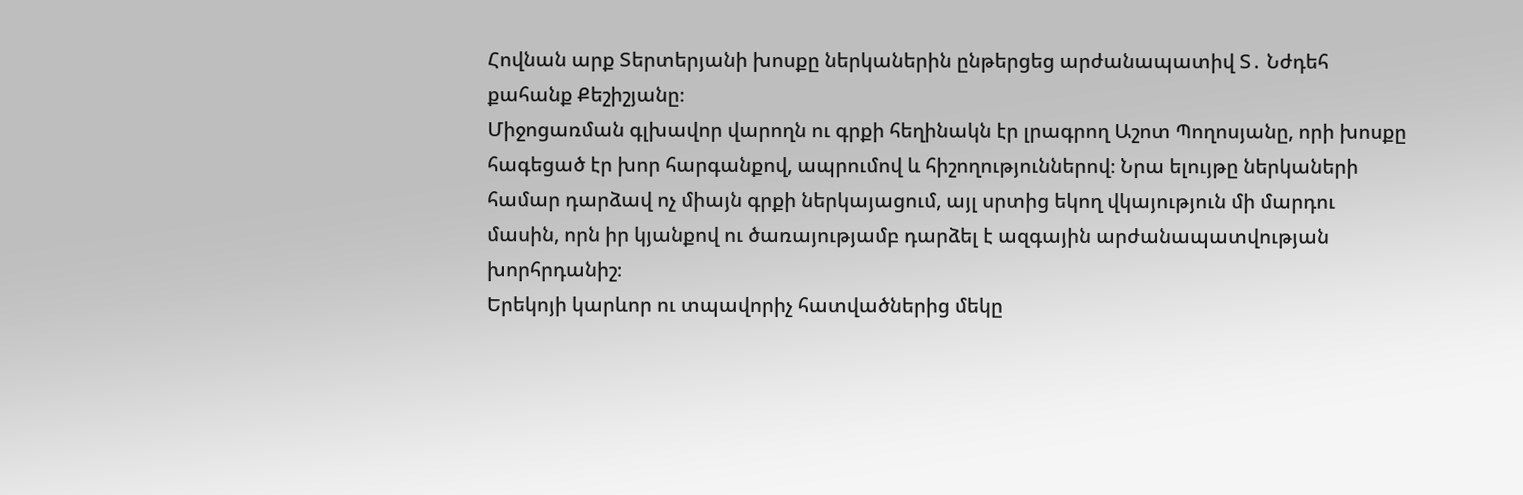Հովնան արք Տերտերյանի խոսքը ներկաներին ընթերցեց արժանապատիվ Տ․ Նժդեհ քահանք Քեշիշյանը։
Միջոցառման գլխավոր վարողն ու գրքի հեղինակն էր լրագրող Աշոտ Պողոսյանը, որի խոսքը հագեցած էր խոր հարգանքով, ապրումով և հիշողություններով։ Նրա ելույթը ներկաների համար դարձավ ոչ միայն գրքի ներկայացում, այլ սրտից եկող վկայություն մի մարդու մասին, որն իր կյանքով ու ծառայությամբ դարձել է ազգային արժանապատվության խորհրդանիշ։
Երեկոյի կարևոր ու տպավորիչ հատվածներից մեկը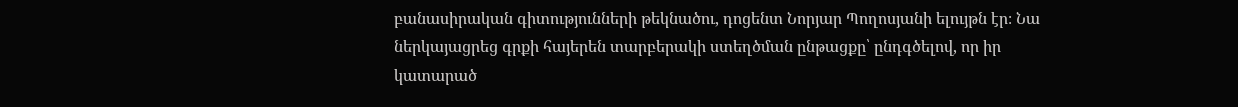բանասիրական գիտությունների թեկնածու, դոցենտ Նորյար Պողոսյանի ելույթն էր։ Նա ներկայացրեց գրքի հայերեն տարբերակի ստեղծման ընթացքը՝ ընդգծելով, որ իր կատարած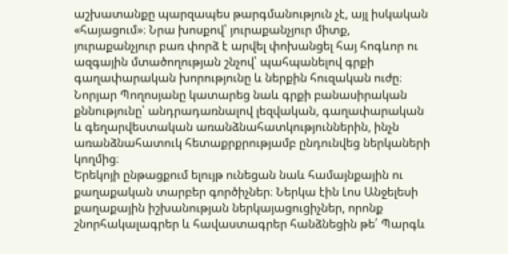աշխատանքը պարզապես թարգմանություն չէ, այլ իսկական «հայացում»։ Նրա խոսքով՝ յուրաքանչյուր միտք, յուրաքանչյուր բառ փորձ է արվել փոխանցել հայ հոգևոր ու ազգային մտածողության շնչով՝ պահպանելով գրքի գաղափարական խորությունը և ներքին հուզական ուժը։ Նորյար Պողոսյանը կատարեց նաև գրքի բանասիրական քննությունը՝ անդրադառնալով լեզվական, գաղափարական և գեղարվեստական առանձնահատկություններին, ինչն առանձնահատուկ հետաքրքրությամբ ընդունվեց ներկաների կողմից։
Երեկոյի ընթացքում ելույթ ունեցան նաև համայնքային ու քաղաքական տարբեր գործիչներ։ Ներկա էին Լոս Անջելեսի քաղաքային իշխանության ներկայացուցիչներ, որոնք շնորհակալագրեր և հավաստագրեր հանձնեցին թե՛ Պարգև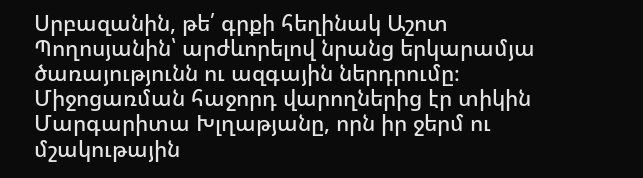Սրբազանին, թե՛ գրքի հեղինակ Աշոտ Պողոսյանին՝ արժևորելով նրանց երկարամյա ծառայությունն ու ազգային ներդրումը։
Միջոցառման հաջորդ վարողներից էր տիկին Մարգարիտա Խլղաթյանը, որն իր ջերմ ու մշակութային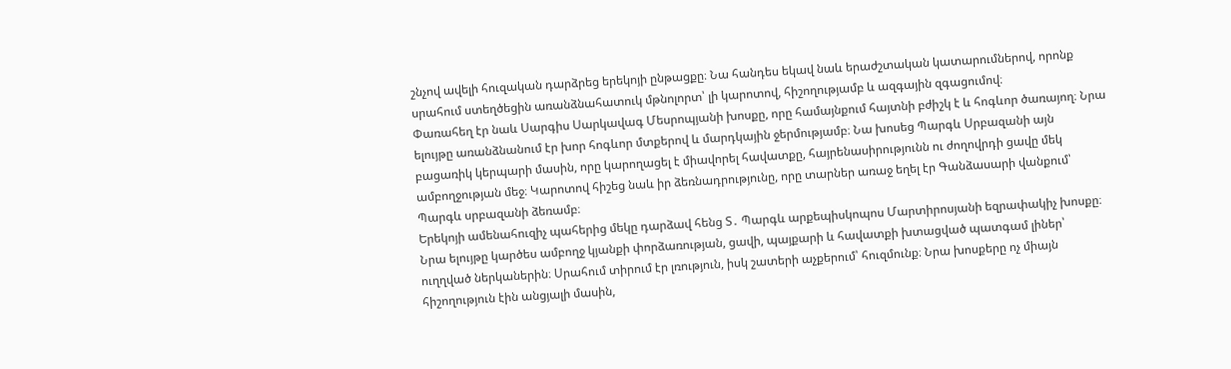շնչով ավելի հուզական դարձրեց երեկոյի ընթացքը։ Նա հանդես եկավ նաև երաժշտական կատարումներով, որոնք սրահում ստեղծեցին առանձնահատուկ մթնոլորտ՝ լի կարոտով, հիշողությամբ և ազգային զգացումով։
Փառահեղ էր նաև Սարգիս Սարկավագ Մեսրոպյանի խոսքը, որը համայնքում հայտնի բժիշկ է և հոգևոր ծառայող։ Նրա ելույթը առանձնանում էր խոր հոգևոր մտքերով և մարդկային ջերմությամբ։ Նա խոսեց Պարգև Սրբազանի այն բացառիկ կերպարի մասին, որը կարողացել է միավորել հավատքը, հայրենասիրությունն ու ժողովրդի ցավը մեկ ամբողջության մեջ։ Կարոտով հիշեց նաև իր ձեռնադրությունը, որը տարներ առաջ եղել էր Գանձասարի վանքում՝ Պարգև սրբազանի ձեռամբ։
Երեկոյի ամենահուզիչ պահերից մեկը դարձավ հենց Տ․ Պարգև արքեպիսկոպոս Մարտիրոսյանի եզրափակիչ խոսքը։ Նրա ելույթը կարծես ամբողջ կյանքի փորձառության, ցավի, պայքարի և հավատքի խտացված պատգամ լիներ՝ ուղղված ներկաներին։ Սրահում տիրում էր լռություն, իսկ շատերի աչքերում՝ հուզմունք։ Նրա խոսքերը ոչ միայն հիշողություն էին անցյալի մասին,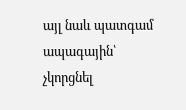այլ նաև պատգամ ապագային՝ չկորցնել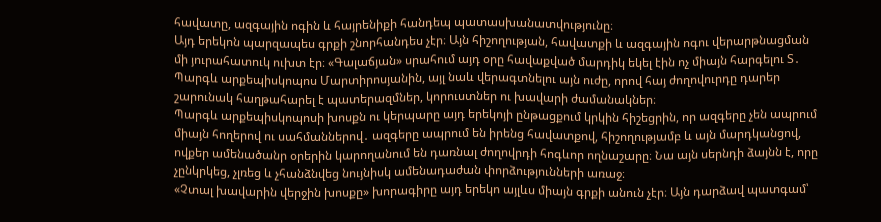հավատը, ազգային ոգին և հայրենիքի հանդեպ պատասխանատվությունը։
Այդ երեկոն պարզապես գրքի շնորհանդես չէր։ Այն հիշողության, հավատքի և ազգային ոգու վերարթնացման մի յուրահատուկ ուխտ էր։ «Գալաճյան» սրահում այդ օրը հավաքված մարդիկ եկել էին ոչ միայն հարգելու Տ․ Պարգև արքեպիսկոպոս Մարտիրոսյանին, այլ նաև վերագտնելու այն ուժը, որով հայ ժողովուրդը դարեր շարունակ հաղթահարել է պատերազմներ, կորուստներ ու խավարի ժամանակներ։
Պարգև արքեպիսկոպոսի խոսքն ու կերպարը այդ երեկոյի ընթացքում կրկին հիշեցրին, որ ազգերը չեն ապրում միայն հողերով ու սահմաններով․ ազգերը ապրում են իրենց հավատքով, հիշողությամբ և այն մարդկանցով, ովքեր ամենածանր օրերին կարողանում են դառնալ ժողովրդի հոգևոր ողնաշարը։ Նա այն սերնդի ձայնն է, որը չընկրկեց, չլռեց և չհանձնվեց նույնիսկ ամենադաժան փորձությունների առաջ։
«Չտալ խավարին վերջին խոսքը» խորագիրը այդ երեկո այլևս միայն գրքի անուն չէր։ Այն դարձավ պատգամ՝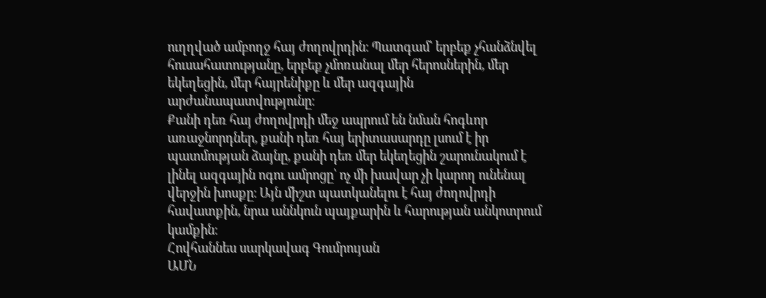ուղղված ամբողջ հայ ժողովրդին։ Պատգամ՝ երբեք չհանձնվել հուսահատությանը, երբեք չմոռանալ մեր հերոսներին, մեր եկեղեցին, մեր հայրենիքը և մեր ազգային արժանապատվությունը։
Քանի դեռ հայ ժողովրդի մեջ ապրում են նման հոգևոր առաջնորդներ, քանի դեռ հայ երիտասարդը լսում է իր պատմության ձայնը, քանի դեռ մեր եկեղեցին շարունակում է լինել ազգային ոգու ամրոցը՝ ոչ մի խավար չի կարող ունենալ վերջին խոսքը։ Այն միշտ պատկանելու է հայ ժողովրդի հավատքին, նրա աննկուն պայքարին և հարության անկոտրում կամքին։
Հովհաննես սարկավագ Գումրույան
ԱՄՆ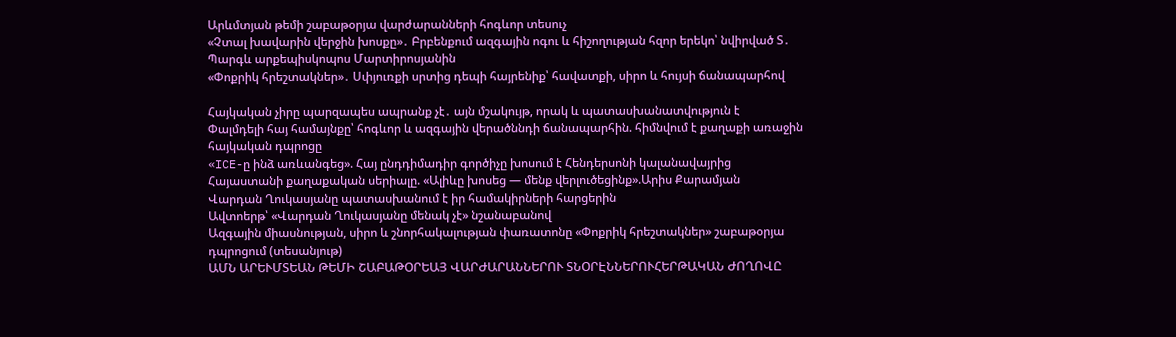Արևմտյան թեմի շաբաթօրյա վարժարանների հոգևոր տեսուչ
«Չտալ խավարին վերջին խոսքը»․ Բրբենքում ազգային ոգու և հիշողության հզոր երեկո՝ նվիրված Տ․ Պարգև արքեպիսկոպոս Մարտիրոսյանին
«Փոքրիկ հրեշտակներ»․ Սփյուռքի սրտից դեպի հայրենիք՝ հավատքի, սիրո և հույսի ճանապարհով

Հայկական չիրը պարզապես ապրանք չէ․ այն մշակույթ, որակ և պատասխանատվություն է
Փալմդելի հայ համայնքը՝ հոգևոր և ազգային վերածննդի ճանապարհին. հիմնվում է քաղաքի առաջին հայկական դպրոցը
«ICE-ը ինձ առևանգեց». Հայ ընդդիմադիր գործիչը խոսում է Հենդերսոնի կալանավայրից
Հայաստանի քաղաքական սերիալը. «Ալիևը խոսեց — մենք վերլուծեցինք».Արիս Քարամյան
Վարդան Ղուկասյանը պատասխանում է իր համակիրների հարցերին
Ավտոերթ՝ «Վարդան Ղուկասյանը մենակ չէ» նշանաբանով
Ազգային միասնության, սիրո և շնորհակալության փառատոնը «Փոքրիկ հրեշտակներ» շաբաթօրյա դպրոցում (տեսանյութ)
ԱՄՆ ԱՐԵՒՄՏԵԱՆ ԹԵՄԻ ՇԱԲԱԹՕՐԵԱՅ ՎԱՐԺԱՐԱՆՆԵՐՈՒ ՏՆՕՐԷՆՆԵՐՈՒՀԵՐԹԱԿԱՆ ԺՈՂՈՎԸ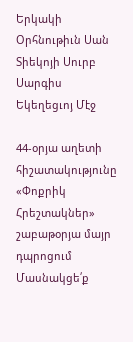Երկակի Օրհնութիւն Սան Տիեկոյի Սուրբ Սարգիս Եկեղեցւոյ Մէջ

44-օրյա աղետի հիշատակությունը «Փոքրիկ Հրեշտակներ» շաբաթօրյա մայր դպրոցում
Մասնակցե՛ք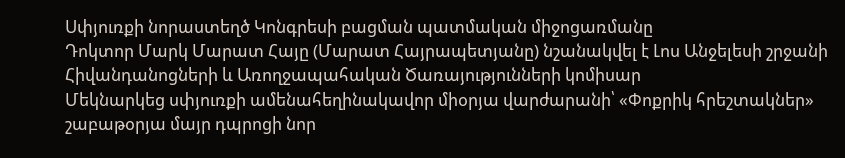Սփյուռքի նորաստեղծ Կոնգրեսի բացման պատմական միջոցառմանը
Դոկտոր Մարկ Մարատ Հայը (Մարատ Հայրապետյանը) նշանակվել է Լոս Անջելեսի շրջանի Հիվանդանոցների և Առողջապահական Ծառայությունների կոմիսար
Մեկնարկեց սփյուռքի ամենահեղինակավոր միօրյա վարժարանի՝ «Փոքրիկ հրեշտակներ» շաբաթօրյա մայր դպրոցի նոր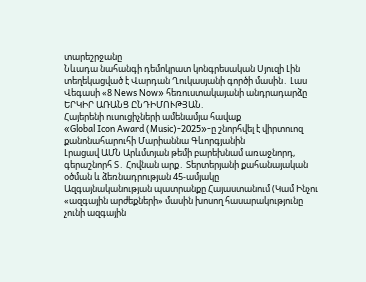տարեշրջանը
Նևադա նահանգի դեմոկրատ կոնգրեսական Սյուզի Լին տեղեկացված է Վարդան Ղուկասյանի գործի մասին․ Լաս Վեգասի «8 News Now» հեռուստակայանի անդրադարձը
ԵՐԿԻՐ ԱՌԱՆՑ ԸՆԴԻՄՈՒԹՅԱՆ.
Հայերենի ուսուցիչների ամենամյա հավաք
«Global Icon Award (Music)-2025»-ը շնորհվել է վիրտուոզ քանոնահարուհի Մարիաննա Գևորգյանին
Լրացավ ԱՄՆ Արևմտյան թեմի բարեխնամ առաջնորդ, գերաշնորհ Տ․ Հովնան արք․ Տերտերյանի քահանայական օծման և ձեռնադրության 45-ամյակը
Ազգայնականության պատրանքը Հայաստանում (Կամ Ինչու «ազգային արժեքների» մասին խոսող հասարակությունը չունի ազգային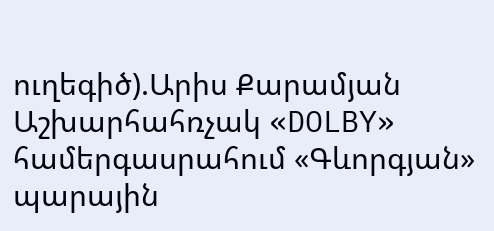ուղեգիծ).Արիս Քարամյան
Աշխարհահռչակ «DOLBY» համերգասրահում «Գևորգյան» պարային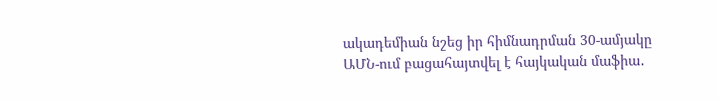ակադեմիան նշեց իր հիմնադրման 30-ամյակը
ԱՄՆ-ում բացահայտվել է հայկական մաֆիա․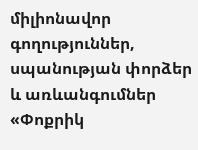միլիոնավոր գողություններ, սպանության փորձեր և առևանգումներ
«Փոքրիկ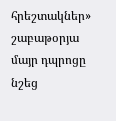հրեշտակներ» շաբաթօրյա մայր դպրոցը նշեց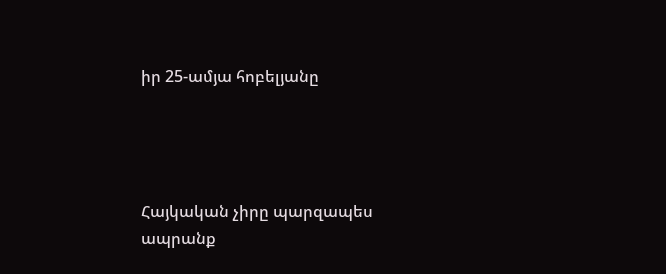իր 25-ամյա հոբելյանը




Հայկական չիրը պարզապես ապրանք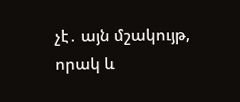չէ․ այն մշակույթ, որակ և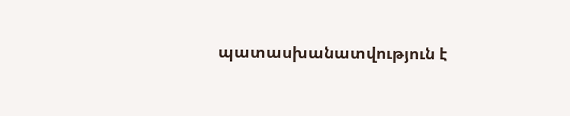պատասխանատվություն է